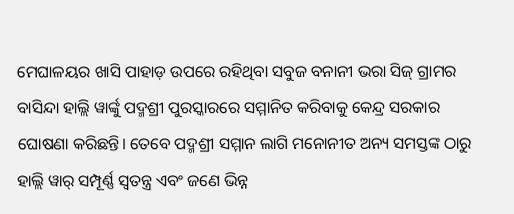ମେଘାଳୟର ଖାସି ପାହାଡ଼ ଉପରେ ରହିଥିବା ସବୁଜ ବନାନୀ ଭରା ସିଜ୍ ଗ୍ରାମର ବାସିନ୍ଦା ହାଲ୍ଲି ୱାର୍ଙ୍କୁ ପଦ୍ମଶ୍ରୀ ପୁରସ୍କାରରେ ସମ୍ମାନିତ କରିବାକୁ କେନ୍ଦ୍ର ସରକାର ଘୋଷଣା କରିଛନ୍ତି। ତେବେ ପଦ୍ମଶ୍ରୀ ସମ୍ମାନ ଲାଗି ମନୋନୀତ ଅନ୍ୟ ସମସ୍ତଙ୍କ ଠାରୁ ହାଲ୍ଲି ୱାର୍ ସମ୍ପୂର୍ଣ୍ଣ ସ୍ୱତନ୍ତ୍ର ଏବଂ ଜଣେ ଭିନ୍ନ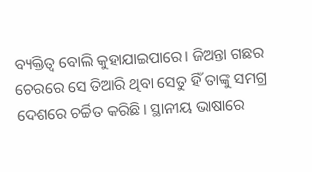ବ୍ୟକ୍ତିତ୍ୱ ବୋଲି କୁହାଯାଇପାରେ। ଜିଅନ୍ତା ଗଛର ଚେରରେ ସେ ତିଆରି ଥିବା ସେତୁ ହିଁ ତାଙ୍କୁ ସମଗ୍ର ଦେଶରେ ଚର୍ଚ୍ଚିତ କରିଛି। ସ୍ଥାନୀୟ ଭାଷାରେ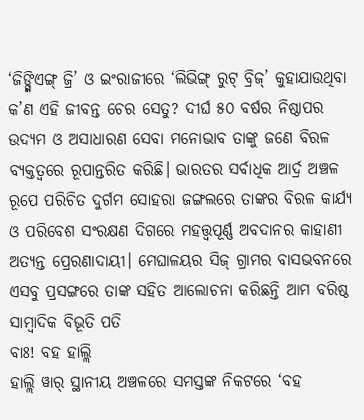‘ଜିଙ୍ଗ୍କିଏଙ୍ଗ୍ ଜ୍ରି’ ଓ ଇଂରାଜୀରେ ‘ଲିଭିଙ୍ଗ୍ ରୁଟ୍ ବ୍ରିଜ୍’ କୁହାଯାଉଥିବା କ’ଣ ଏହି ଜୀବନ୍ତ ଚେର ସେତୁ? ଦୀର୍ଘ ୫୦ ବର୍ଷର ନିଷ୍ଠାପର ଉଦ୍ୟମ ଓ ଅସାଧାରଣ ସେବା ମନୋଭାବ ତାଙ୍କୁ ଜଣେ ବିରଳ ବ୍ୟକ୍ତତ୍ବରେ ରୂପାନ୍ତରିତ କରିଛି। ଭାରତର ସର୍ବାଧିକ ଆର୍ଦ୍ର ଅଞ୍ଚଳ ରୂପେ ପରିଚିତ ଦୁର୍ଗମ ସୋହରା ଜଙ୍ଗଲରେ ତାଙ୍କର ବିରଳ କାର୍ଯ୍ୟ ଓ ପରିବେଶ ସଂରକ୍ଷଣ ଦିଗରେ ମହତ୍ତ୍ବପୂର୍ଣ୍ଣ ଅବଦାନର କାହାଣୀ ଅତ୍ୟନ୍ତ ପ୍ରେରଣାଦାୟୀ। ମେଘାଳୟର ସିଜ୍ ଗ୍ରାମର ବାସଭବନରେ ଏସବୁ ପ୍ରସଙ୍ଗରେ ତାଙ୍କ ସହିତ ଆଲୋଚନା କରିଛନ୍ତି ଆମ ବରିଷ୍ଠ ସାମ୍ବାଦିକ ବିଭୂତି ପତି
ବାଃ! ବହ ହାଲ୍ଲି
ହାଲ୍ଲି ୱାର୍ ସ୍ଥାନୀୟ ଅଞ୍ଚଳରେ ସମସ୍ତଙ୍କ ନିକଟରେ ‘ବହ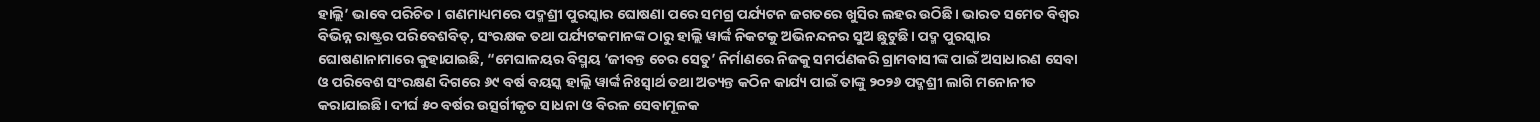ହାଲ୍ଲି’ ଭାବେ ପରିଚିତ। ଗଣମାଧ୍ୟମରେ ପଦ୍ମଶ୍ରୀ ପୁରସ୍କାର ଘୋଷଣା ପରେ ସମଗ୍ର ପର୍ଯ୍ୟଟନ ଜଗତରେ ଖୁସିର ଲହର ଉଠିଛି। ଭାରତ ସମେତ ବିଶ୍ୱର ବିଭିନ୍ନ ରାଷ୍ଟ୍ରର ପରିବେଶବିତ୍, ସଂରକ୍ଷକ ତଥା ପର୍ଯ୍ୟଟକମାନଙ୍କ ଠାରୁ ହାଲ୍ଲି ୱାର୍ଙ୍କ ନିକଟକୁ ଅଭିନନ୍ଦନର ସୁଅ ଛୁଟୁଛି। ପଦ୍ମ ପୁରସ୍କାର ଘୋଷଣାନାମାରେ କୁହାଯାଇଛି, “ମେଘାଳୟର ବିସ୍ମୟ ‘ଜୀବନ୍ତ ଚେର ସେତୁ’ ନିର୍ମାଣରେ ନିଜକୁ ସମର୍ପଣକରି ଗ୍ରାମବାସୀଙ୍କ ପାଇଁ ଅସାଧାରଣ ସେବା ଓ ପରିବେଶ ସଂରକ୍ଷଣ ଦିଗରେ ୬୯ ବର୍ଷ ବୟସ୍କ ହାଲ୍ଲି ୱାର୍ଙ୍କ ନିଃସ୍ବାର୍ଥ ତଥା ଅତ୍ୟନ୍ତ କଠିନ କାର୍ଯ୍ୟ ପାଇଁ ତାଙ୍କୁ ୨୦୨୬ ପଦ୍ମଶ୍ରୀ ଲାଗି ମନୋନୀତ କରାଯାଇଛି। ଦୀର୍ଘ ୫୦ ବର୍ଷର ଉତ୍ସର୍ଗୀକୃତ ସାଧନା ଓ ବିରଳ ସେବାମୂଳକ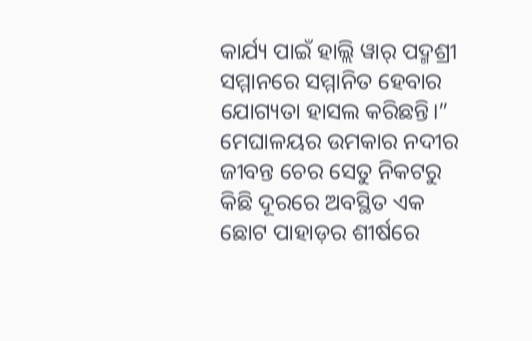କାର୍ଯ୍ୟ ପାଇଁ ହାଲ୍ଲି ୱାର୍ ପଦ୍ମଶ୍ରୀ ସମ୍ମାନରେ ସମ୍ମାନିତ ହେବାର ଯୋଗ୍ୟତା ହାସଲ କରିଛନ୍ତି।” ମେଘାଳୟର ଉମକାର ନଦୀର ଜୀବନ୍ତ ଚେର ସେତୁ ନିକଟରୁ କିଛି ଦୂରରେ ଅବସ୍ଥିତ ଏକ ଛୋଟ ପାହାଡ଼ର ଶୀର୍ଷରେ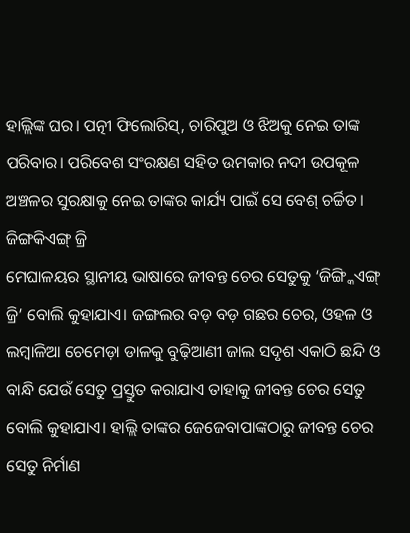ହାଲ୍ଲିଙ୍କ ଘର। ପତ୍ନୀ ଫିଲୋରିସ୍, ଚାରିପୁଅ ଓ ଝିଅକୁ ନେଇ ତାଙ୍କ ପରିବାର। ପରିବେଶ ସଂରକ୍ଷଣ ସହିତ ଉମକାର ନଦୀ ଉପକୂଳ ଅଞ୍ଚଳର ସୁରକ୍ଷାକୁ ନେଇ ତାଙ୍କର କାର୍ଯ୍ୟ ପାଇଁ ସେ ବେଶ୍ ଚର୍ଚ୍ଚିତ।
ଜିଙ୍ଗକିଏଙ୍ଗ୍ ଜ୍ରି
ମେଘାଳୟର ସ୍ଥାନୀୟ ଭାଷାରେ ଜୀବନ୍ତ ଚେର ସେତୁକୁ ‘ଜିଙ୍ଗ୍କିଏଙ୍ଗ୍ ଜ୍ରି’ ବୋଲି କୁହାଯାଏ। ଜଙ୍ଗଲର ବଡ଼ ବଡ଼ ଗଛର ଚେର, ଓହଳ ଓ ଲମ୍ବାଳିଆ ଚେମେଡ଼ା ଡାଳକୁ ବୁଢ଼ିଆଣୀ ଜାଲ ସଦୃଶ ଏକାଠି ଛନ୍ଦି ଓ ବାନ୍ଧି ଯେଉଁ ସେତୁ ପ୍ରସ୍ତୁତ କରାଯାଏ ତାହାକୁ ଜୀବନ୍ତ ଚେର ସେତୁ ବୋଲି କୁହାଯାଏ। ହାଲ୍ଲି ତାଙ୍କର ଜେଜେବାପାଙ୍କଠାରୁ ଜୀବନ୍ତ ଚେର ସେତୁ ନିର୍ମାଣ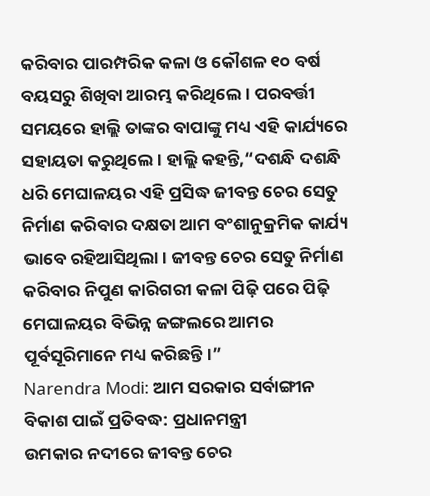କରିବାର ପାରମ୍ପରିକ କଳା ଓ କୌଶଳ ୧୦ ବର୍ଷ ବୟସରୁ ଶିଖିବା ଆରମ୍ଭ କରିଥିଲେ। ପରବର୍ତ୍ତୀ ସମୟରେ ହାଲ୍ଲି ତାଙ୍କର ବାପାଙ୍କୁ ମଧ୍ୟ ଏହି କାର୍ଯ୍ୟରେ ସହାୟତା କରୁଥିଲେ। ହାଲ୍ଲି କହନ୍ତି,“ଦଶନ୍ଧି ଦଶନ୍ଧି ଧରି ମେଘାଳୟର ଏହି ପ୍ରସିଦ୍ଧ ଜୀବନ୍ତ ଚେର ସେତୁ ନିର୍ମାଣ କରିବାର ଦକ୍ଷତା ଆମ ବଂଶାନୁକ୍ରମିକ କାର୍ଯ୍ୟ ଭାବେ ରହିଆସିଥିଲା। ଜୀବନ୍ତ ଚେର ସେତୁ ନିର୍ମାଣ କରିବାର ନିପୁଣ କାରିଗରୀ କଳା ପିଢ଼ି ପରେ ପିଢ଼ି ମେଘାଳୟର ବିଭିନ୍ନ ଜଙ୍ଗଲରେ ଆମର ପୂର୍ବସୂରିମାନେ ମଧ୍ୟ କରିଛନ୍ତି।”
Narendra Modi: ଆମ ସରକାର ସର୍ବାଙ୍ଗୀନ ବିକାଶ ପାଇଁ ପ୍ରତିବଦ୍ଧ: ପ୍ରଧାନମନ୍ତ୍ରୀ
ଉମକାର ନଦୀରେ ଜୀବନ୍ତ ଚେର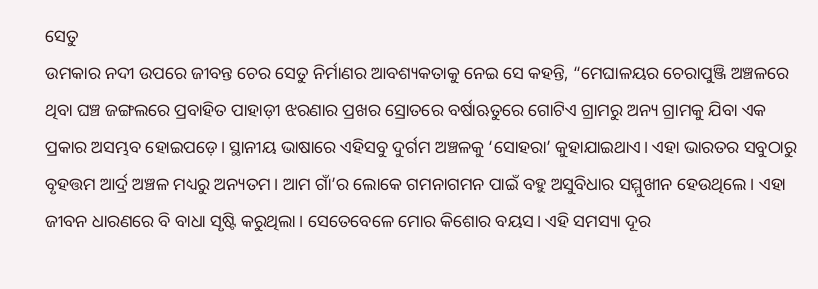ସେତୁ
ଉମକାର ନଦୀ ଉପରେ ଜୀବନ୍ତ ଚେର ସେତୁ ନିର୍ମାଣର ଆବଶ୍ୟକତାକୁ ନେଇ ସେ କହନ୍ତି, “ମେଘାଳୟର ଚେରାପୁଞ୍ଜି ଅଞ୍ଚଳରେ ଥିବା ଘଞ୍ଚ ଜଙ୍ଗଲରେ ପ୍ରବାହିତ ପାହାଡ଼ୀ ଝରଣାର ପ୍ରଖର ସ୍ରୋତରେ ବର୍ଷାଋତୁରେ ଗୋଟିଏ ଗ୍ରାମରୁ ଅନ୍ୟ ଗ୍ରାମକୁ ଯିବା ଏକ ପ୍ରକାର ଅସମ୍ଭବ ହୋଇପଡ଼େ। ସ୍ଥାନୀୟ ଭାଷାରେ ଏହିସବୁ ଦୁର୍ଗମ ଅଞ୍ଚଳକୁ ‘ସୋହରା’ କୁହାଯାଇଥାଏ। ଏହା ଭାରତର ସବୁଠାରୁ ବୃହତ୍ତମ ଆର୍ଦ୍ର ଅଞ୍ଚଳ ମଧ୍ୟରୁ ଅନ୍ୟତମ। ଆମ ଗାଁ’ର ଲୋକେ ଗମନାଗମନ ପାଇଁ ବହୁ ଅସୁବିଧାର ସମ୍ମୁଖୀନ ହେଉଥିଲେ। ଏହା ଜୀବନ ଧାରଣରେ ବି ବାଧା ସୃଷ୍ଟି କରୁଥିଲା। ସେତେବେଳେ ମୋର କିଶୋର ବୟସ। ଏହି ସମସ୍ୟା ଦୂର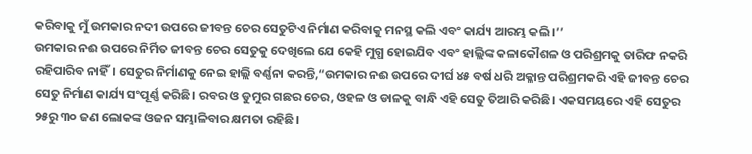କରିବାକୁ ମୁଁ ଉମକାର ନଦୀ ଉପରେ ଜୀବନ୍ତ ଚେର ସେତୁଟିଏ ନିର୍ମାଣ କରିବାକୁ ମନସ୍ଥ କଲି ଏବଂ କାର୍ଯ୍ୟ ଆରମ୍ଭ କଲି।’’
ଉମକାର ନଈ ଉପରେ ନିର୍ମିତ ଜୀବନ୍ତ ଚେର ସେତୁକୁ ଦେଖିଲେ ଯେ କେହି ମୁଗ୍ଧ ହୋଇଯିବ ଏବଂ ହାଲ୍ଲିଙ୍କ କଳାକୌଶଳ ଓ ପରିଶ୍ରମକୁ ତାରିଫ ନକରି ରହିପାରିବ ନାହିଁ। ସେତୁର ନିର୍ମାଣକୁ ନେଇ ହାଲ୍ଲି ବର୍ଣ୍ଣନା କରନ୍ତି,“ଉମକାର ନଈ ଉପରେ ଦୀର୍ଘ ୪୫ ବର୍ଷ ଧରି ଅକ୍ଳାନ୍ତ ପରିଶ୍ରମକରି ଏହି ଜୀବନ୍ତ ଚେର ସେତୁ ନିର୍ମାଣ କାର୍ଯ୍ୟ ସଂପୂର୍ଣ୍ଣ କରିଛି। ରବର ଓ ଡୁମୁର ଗଛର ଚେର, ଓହଳ ଓ ଡାଳକୁ ବାନ୍ଧି ଏହି ସେତୁ ତିଆରି କରିଛି। ଏକସମୟରେ ଏହି ସେତୁର ୨୫ରୁ ୩୦ ଜଣ ଲୋକଙ୍କ ଓଜନ ସମ୍ଭାଳିବାର କ୍ଷମତା ରହିଛି।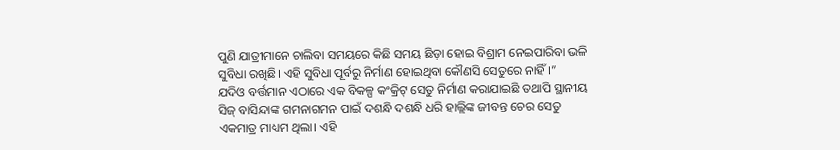ପୁଣି ଯାତ୍ରୀମାନେ ଚାଲିବା ସମୟରେ କିଛି ସମୟ ଛିଡ଼ା ହୋଇ ବିଶ୍ରାମ ନେଇପାରିବା ଭଳି ସୁବିଧା ରଖିଛି। ଏହି ସୁବିଧା ପୂର୍ବରୁ ନିର୍ମାଣ ହୋଇଥିବା କୌଣସି ସେତୁରେ ନାହିଁ।”
ଯଦିଓ ବର୍ତ୍ତମାନ ଏଠାରେ ଏକ ବିକଳ୍ପ କଂକ୍ରିଟ୍ ସେତୁ ନିର୍ମାଣ କରାଯାଇଛି ତଥାପି ସ୍ଥାନୀୟ ସିଜ୍ ବାସିନ୍ଦାଙ୍କ ଗମନାଗମନ ପାଇଁ ଦଶନ୍ଧି ଦଶନ୍ଧି ଧରି ହାଲ୍ଲିଙ୍କ ଜୀବନ୍ତ ଚେର ସେତୁ ଏକମାତ୍ର ମାଧ୍ୟମ ଥିଲା। ଏହି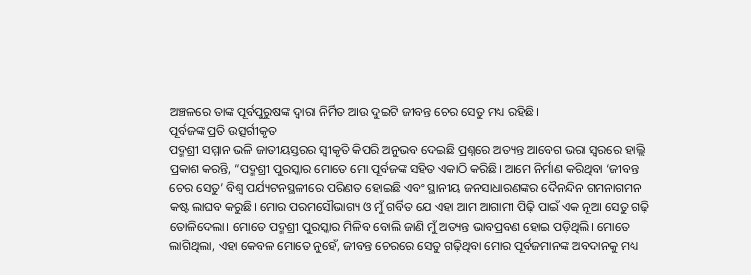ଅଞ୍ଚଳରେ ତାଙ୍କ ପୂର୍ବପୁରୁଷଙ୍କ ଦ୍ବାରା ନିର୍ମିତ ଆଉ ଦୁଇଟି ଜୀବନ୍ତ ଚେର ସେତୁ ମଧ୍ୟ ରହିଛି।
ପୂର୍ବଜଙ୍କ ପ୍ରତି ଉତ୍ସର୍ଗୀକୃତ
ପଦ୍ମଶ୍ରୀ ସମ୍ମାନ ଭଳି ଜାତୀୟସ୍ତରର ସ୍ବୀକୃତି କିପରି ଅନୁଭବ ଦେଇଛି ପ୍ରଶ୍ନରେ ଅତ୍ୟନ୍ତ ଆବେଗ ଭରା ସ୍ୱରରେ ହାଲ୍ଲି ପ୍ରକାଶ କରନ୍ତି, “ପଦ୍ମଶ୍ରୀ ପୁରସ୍କାର ମୋତେ ମୋ ପୂର୍ବଜଙ୍କ ସହିତ ଏକାଠି କରିଛି। ଆମେ ନିର୍ମାଣ କରିଥିବା ‘ଜୀବନ୍ତ ଚେର ସେତୁ’ ବିଶ୍ୱ ପର୍ଯ୍ୟଟନସ୍ଥଳୀରେ ପରିଣତ ହୋଇଛି ଏବଂ ସ୍ଥାନୀୟ ଜନସାଧାରଣଙ୍କର ଦୈନନ୍ଦିନ ଗମନାଗମନ କଷ୍ଟ ଲାଘବ କରୁଛି। ମୋର ପରମସୌଭାଗ୍ୟ ଓ ମୁଁ ଗର୍ବିତ ଯେ ଏହା ଆମ ଆଗାମୀ ପିଢ଼ି ପାଇଁ ଏକ ନୂଆ ସେତୁ ଗଢ଼ି ତୋଳିଦେଲା। ମୋତେ ପଦ୍ମଶ୍ରୀ ପୁରସ୍କାର ମିଳିବ ବୋଲି ଜାଣି ମୁଁ ଅତ୍ୟନ୍ତ ଭାବପ୍ରବଣ ହୋଇ ପଡ଼ିଥିଲି। ମୋତେ ଲାଗିଥିଲା, ଏହା କେବଳ ମୋତେ ନୁହେଁ, ଜୀବନ୍ତ ଚେରରେ ସେତୁ ଗଢ଼ିଥିବା ମୋର ପୂର୍ବଜମାନଙ୍କ ଅବଦାନକୁ ମଧ୍ୟ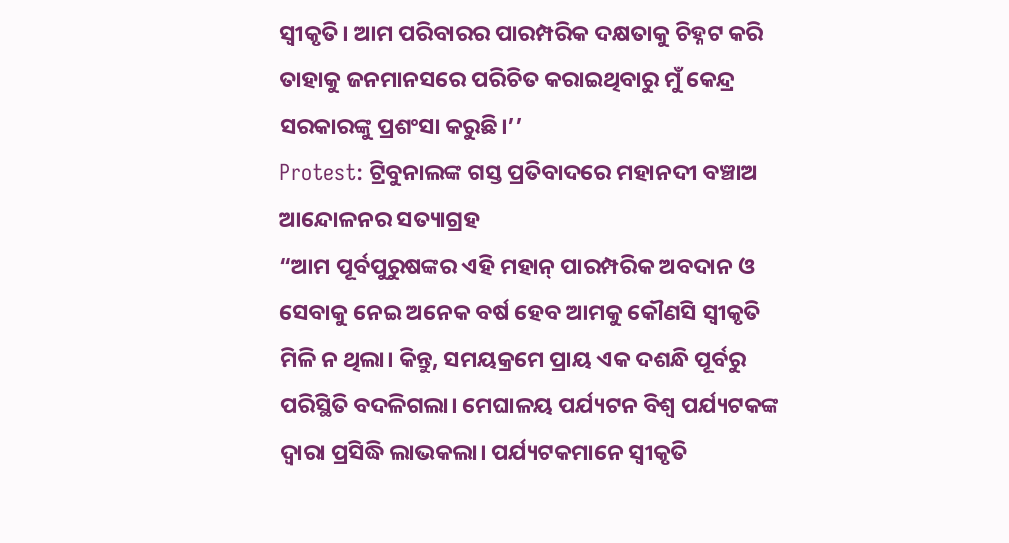ସ୍ବୀକୃତି। ଆମ ପରିବାରର ପାରମ୍ପରିକ ଦକ୍ଷତାକୁ ଚିହ୍ନଟ କରି ତାହାକୁ ଜନମାନସରେ ପରିଚିତ କରାଇଥିବାରୁ ମୁଁ କେନ୍ଦ୍ର ସରକାରଙ୍କୁ ପ୍ରଶଂସା କରୁଛି।’’
Protest: ଟ୍ରିବୁନାଲଙ୍କ ଗସ୍ତ ପ୍ରତିବାଦରେ ମହାନଦୀ ବଞ୍ଚାଅ ଆନ୍ଦୋଳନର ସତ୍ୟାଗ୍ରହ
“ଆମ ପୂର୍ବପୁରୁଷଙ୍କର ଏହି ମହାନ୍ ପାରମ୍ପରିକ ଅବଦାନ ଓ ସେବାକୁ ନେଇ ଅନେକ ବର୍ଷ ହେବ ଆମକୁ କୌଣସି ସ୍ବୀକୃତି ମିଳି ନ ଥିଲା। କିନ୍ତୁ, ସମୟକ୍ରମେ ପ୍ରାୟ ଏକ ଦଶନ୍ଧି ପୂର୍ବରୁ ପରିସ୍ଥିତି ବଦଳିଗଲା। ମେଘାଳୟ ପର୍ଯ୍ୟଟନ ବିଶ୍ବ ପର୍ଯ୍ୟଟକଙ୍କ ଦ୍ବାରା ପ୍ରସିଦ୍ଧି ଲାଭକଲା। ପର୍ଯ୍ୟଟକମାନେ ସ୍ବୀକୃତି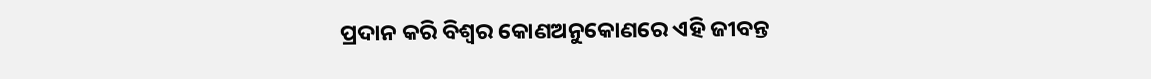ପ୍ରଦାନ କରି ବିଶ୍ବର କୋଣଅନୁକୋଣରେ ଏହି ଜୀବନ୍ତ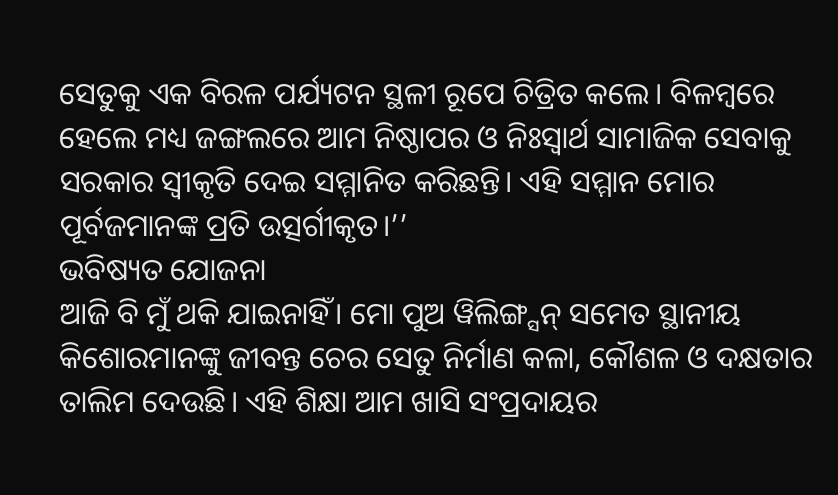ସେତୁକୁ ଏକ ବିରଳ ପର୍ଯ୍ୟଟନ ସ୍ଥଳୀ ରୂପେ ଚିତ୍ରିତ କଲେ। ବିଳମ୍ବରେ ହେଲେ ମଧ୍ୟ ଜଙ୍ଗଲରେ ଆମ ନିଷ୍ଠାପର ଓ ନିଃସ୍ବାର୍ଥ ସାମାଜିକ ସେବାକୁ ସରକାର ସ୍ବୀକୃତି ଦେଇ ସମ୍ମାନିତ କରିଛନ୍ତି। ଏହି ସମ୍ମାନ ମୋର ପୂର୍ବଜମାନଙ୍କ ପ୍ରତି ଉତ୍ସର୍ଗୀକୃତ।’’
ଭବିଷ୍ୟତ ଯୋଜନା
ଆଜି ବି ମୁଁ ଥକି ଯାଇନାହିଁ। ମୋ ପୁଅ ୱିଲିଙ୍ଗ୍ସନ୍ ସମେତ ସ୍ଥାନୀୟ କିଶୋରମାନଙ୍କୁ ଜୀବନ୍ତ ଚେର ସେତୁ ନିର୍ମାଣ କଳା, କୌଶଳ ଓ ଦକ୍ଷତାର ତାଲିମ ଦେଉଛି। ଏହି ଶିକ୍ଷା ଆମ ଖାସି ସଂପ୍ରଦାୟର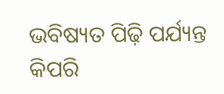ଭବିଷ୍ୟତ ପିଢ଼ି ପର୍ଯ୍ୟନ୍ତ କିପରି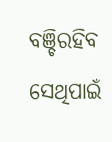ବଞ୍ଚିରହିବ ସେଥିପାଇଁ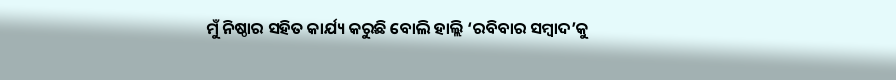ମୁଁ ନିଷ୍ଠାର ସହିତ କାର୍ଯ୍ୟ କରୁଛି ବୋଲି ହାଲ୍ଲି ‘ରବିବାର ସମ୍ବାଦ’କୁ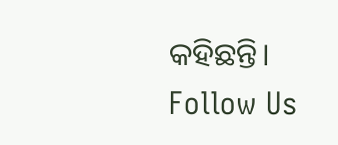କହିଛନ୍ତି।
Follow Us